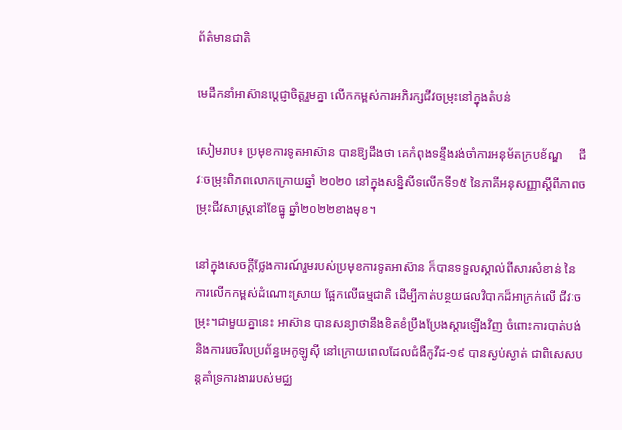ព័ត៌មានជាតិ

មេដឹកនាំអាស៊ានប្តេជ្ញាចិត្តរួមគ្នា លើកកម្ពស់ការអភិរក្សជីវចម្រុះនៅក្នុងតំបន់

សៀមរាប៖ ប្រមុខការទូតអាស៊ាន បានឱ្យដឹងថា គេកំពុងទន្ទឹងរង់ចាំការអនុម័តក្របខ័ណ្ឌ     ជីវៈចម្រុះពិភពលោកក្រោយឆ្នាំ ២០២០ នៅក្នុងសន្និសីទលើកទី១៥ នៃភាគីអនុសញ្ញាស្តីពីភាពចម្រុះជីវសាស្រ្តនៅខែធ្នូ ឆ្នាំ២០២២ខាងមុខ។

នៅក្នុងសេចក្តីថ្លែងការណ៍រួមរបស់ប្រមុខការទូតអាស៊ាន ក៏បានទទួលស្គាល់ពីសារសំខាន់ នៃការលើកកម្ពស់ដំណោះស្រាយ ផ្អែកលើធម្មជាតិ ដើម្បីកាត់បន្ថយផលវិបាកដ៏អាក្រក់លើ ជីវៈចម្រុះ។ជាមួយគ្នានេះ អាស៊ាន បានសន្យាថានឹងខិតខំប្រឹងប្រែងស្តារឡើងវិញ ចំពោះការបាត់បង់ និងការរេចរឹលប្រព័ន្ធអេកូឡូស៊ី នៅក្រោយពេលដែលជំងឺកូវីដ-១៩ បានស្ងប់ស្ងាត់ ជាពិសេសបន្តគាំទ្រការងាររបស់មជ្ឈ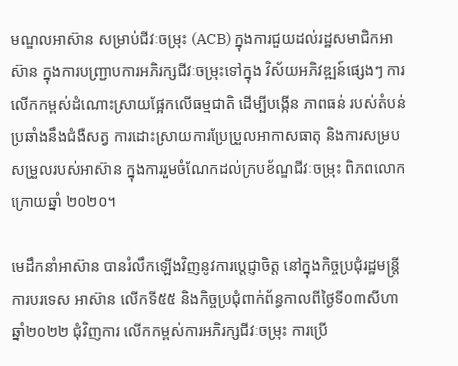មណ្ឌលអាស៊ាន សម្រាប់ជីវៈចម្រុះ (ACB) ក្នុងការជួយដល់រដ្ឋសមាជិកអាស៊ាន ក្នុងការបញ្ជ្រាបការអភិរក្សជីវៈចម្រុះទៅក្នុង វិស័យអភិវឌ្ឍន៍ផ្សេងៗ ការលើកកម្ពស់ដំណោះស្រាយផ្អែកលើធម្មជាតិ ដើម្បីបង្កើន ភាពធន់ របស់តំបន់ប្រឆាំងនឹងជំងឺសត្វ ការដោះស្រាយការប្រែប្រួលអាកាសធាតុ និងការសម្របសម្រួលរបស់អាស៊ាន ក្នុងការរួមចំណែកដល់ក្របខ័ណ្ឌជីវៈចម្រុះ ពិភពលោកក្រោយឆ្នាំ ២០២០។

មេដឹកនាំអាស៊ាន បានរំលឹកឡើងវិញនូវការប្តេជ្ញាចិត្ត នៅក្នុងកិច្ចប្រជុំរដ្ឋមន្រ្តីការបរទេស អាស៊ាន លើកទី៥៥ និងកិច្ចប្រជុំពាក់ព័ន្ធកាលពីថ្ងៃទី០៣សីហា ឆ្នាំ២០២២ ជុំវិញការ លើកកម្ពស់ការអភិរក្សជីវៈចម្រុះ ការប្រើ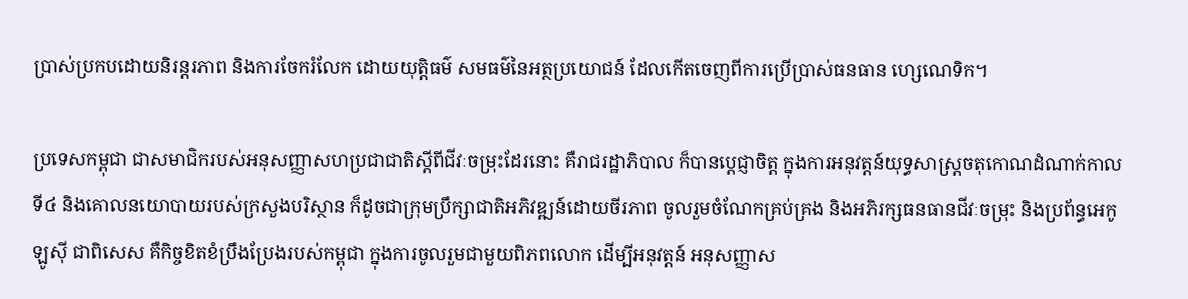ប្រាស់ប្រកបដោយនិរន្តរភាព និងការចែករំលែក ដោយយុត្តិធម៌ សមធម៌នៃអត្ថប្រយោជន៍ ដែលកើតចេញពីការប្រើប្រាស់ធនធាន ហ្សេណេទិក។

ប្រទេសកម្ពុជា ជាសមាជិករបស់អនុសញ្ញាសហប្រជាជាតិស្តីពីជីវៈចម្រុះដែរនោះ គឺរាជរដ្ឋាភិបាល ក៏បានប្ដេជ្ញាចិត្ត ក្នុងការអនុវត្តន៍យុទ្ធសាស្ត្រចតុកោណដំណាក់កាលទី៤ និងគោលនយោបាយរបស់ក្រសួងបរិស្ថាន ក៏ដូចជាក្រុមប្រឹក្សាជាតិអភិវឌ្ឍន៍ដោយចីរភាព ចូលរួមចំណែកគ្រប់គ្រង និងអភិរក្សធនធានជីវៈចម្រុះ និងប្រព័ន្ធអេកូឡូស៊ី ជាពិសេស គឺកិច្ចខិតខំប្រឹងប្រែងរបស់កម្ពុជា ក្នុងការចូលរួមជាមួយពិភពលោក ដើម្បីអនុវត្តន៍ អនុសញ្ញាស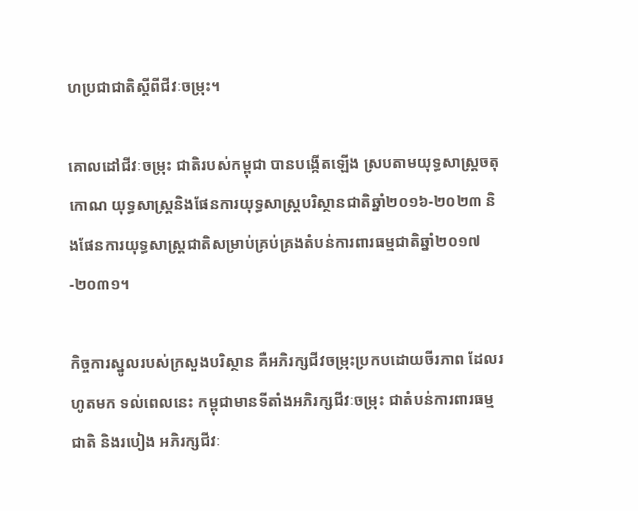ហប្រជាជាតិស្តីពីជីវៈចម្រុះ។

គោលដៅជីវៈចម្រុះ ជាតិរបស់កម្ពុជា បានបង្កើតឡើង ស្របតាមយុទ្ធសាស្រ្តចតុកោណ យុទ្ធសាស្រ្តនិងផែនការយុទ្ធសាស្រ្តបរិស្ថានជាតិឆ្នាំ២០១៦-២០២៣ និងផែនការយុទ្ធសាស្រ្តជាតិសម្រាប់គ្រប់គ្រងតំបន់ការពារធម្មជាតិឆ្នាំ២០១៧-២០៣១។

កិច្ចការស្នូលរបស់ក្រសួងបរិស្ថាន គឺអភិរក្សជីវចម្រុះប្រកបដោយចីរភាព ដែលរហូតមក ទល់ពេលនេះ កម្ពុជាមានទីតាំងអភិរក្សជីវៈចម្រុះ ជាតំបន់ការពារធម្មជាតិ និងរបៀង អភិរក្សជីវៈ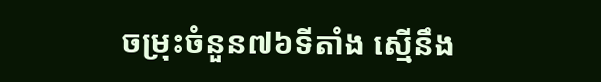ចម្រុះចំនួន៧៦ទីតាំង ស្មើនឹង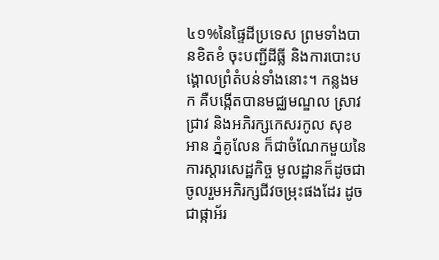៤១%នៃផ្ទៃដីប្រទេស ព្រមទាំងបានខិតខំ ចុះបញ្ជីដីធ្លី និងការបោះបង្គោលព្រំតំបន់ទាំងនោះ។ កន្លងមក គឺបង្កើតបានមជ្ឈមណ្ឌល ស្រាវជ្រាវ និងអភិរក្សកេសរកូល សុខ អាន ភ្នំគូលែន ក៏ជាចំណែកមួយនៃការស្តារសេដ្ឋកិច្ច មូលដ្ឋានក៏ដូចជា ចូលរួមអភិរក្សជីវចម្រុះផងដែរ ដូចជាផ្កាអ័រ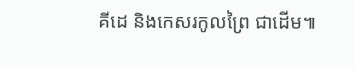គីដេ និងកេសរកូលព្រៃ ជាដើម៕